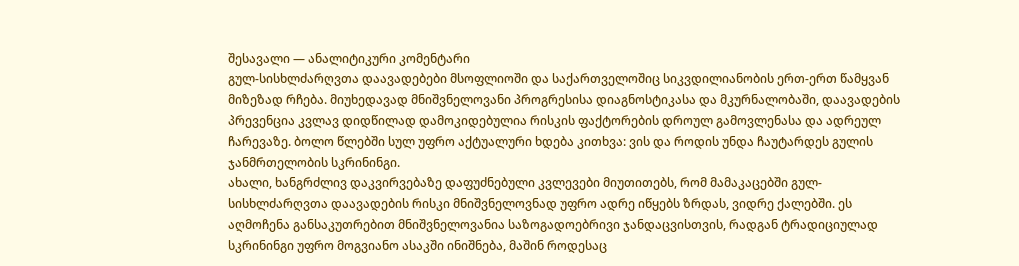შესავალი — ანალიტიკური კომენტარი
გულ-სისხლძარღვთა დაავადებები მსოფლიოში და საქართველოშიც სიკვდილიანობის ერთ-ერთ წამყვან მიზეზად რჩება. მიუხედავად მნიშვნელოვანი პროგრესისა დიაგნოსტიკასა და მკურნალობაში, დაავადების პრევენცია კვლავ დიდწილად დამოკიდებულია რისკის ფაქტორების დროულ გამოვლენასა და ადრეულ ჩარევაზე. ბოლო წლებში სულ უფრო აქტუალური ხდება კითხვა: ვის და როდის უნდა ჩაუტარდეს გულის ჯანმრთელობის სკრინინგი.
ახალი, ხანგრძლივ დაკვირვებაზე დაფუძნებული კვლევები მიუთითებს, რომ მამაკაცებში გულ-სისხლძარღვთა დაავადების რისკი მნიშვნელოვნად უფრო ადრე იწყებს ზრდას, ვიდრე ქალებში. ეს აღმოჩენა განსაკუთრებით მნიშვნელოვანია საზოგადოებრივი ჯანდაცვისთვის, რადგან ტრადიციულად სკრინინგი უფრო მოგვიანო ასაკში ინიშნება, მაშინ როდესაც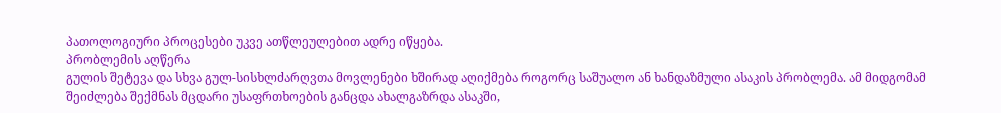პათოლოგიური პროცესები უკვე ათწლეულებით ადრე იწყება.
პრობლემის აღწერა
გულის შეტევა და სხვა გულ-სისხლძარღვთა მოვლენები ხშირად აღიქმება როგორც საშუალო ან ხანდაზმული ასაკის პრობლემა. ამ მიდგომამ შეიძლება შექმნას მცდარი უსაფრთხოების განცდა ახალგაზრდა ასაკში,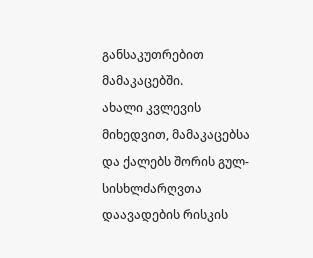განსაკუთრებით მამაკაცებში.
ახალი კვლევის მიხედვით, მამაკაცებსა და ქალებს შორის გულ-სისხლძარღვთა დაავადების რისკის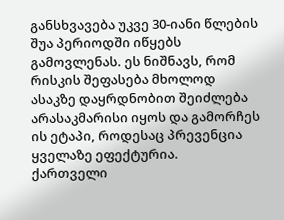განსხვავება უკვე 30-იანი წლების შუა პერიოდში იწყებს გამოვლენას. ეს ნიშნავს, რომ რისკის შეფასება მხოლოდ ასაკზე დაყრდნობით შეიძლება არასაკმარისი იყოს და გამორჩეს ის ეტაპი, როდესაც პრევენცია ყველაზე ეფექტურია.
ქართველი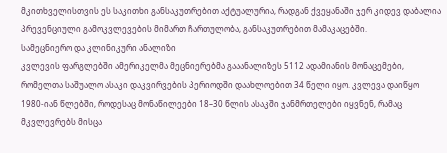მკითხველისთვის ეს საკითხი განსაკუთრებით აქტუალურია, რადგან ქვეყანაში ჯერ კიდევ დაბალია პრევენციული გამოკვლევების მიმართ ჩართულობა, განსაკუთრებით მამაკაცებში.
სამეცნიერო და კლინიკური ანალიზი
კვლევის ფარგლებში ამერიკელმა მეცნიერებმა გააანალიზეს 5112 ადამიანის მონაცემები, რომელთა საშუალო ასაკი დაკვირვების პერიოდში დაახლოებით 34 წელი იყო. კვლევა დაიწყო 1980-იან წლებში, როდესაც მონაწილეები 18–30 წლის ასაკში ჯანმრთელები იყვნენ, რამაც მკვლევრებს მისცა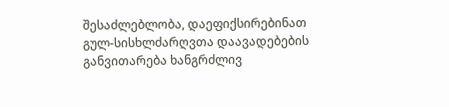შესაძლებლობა, დაეფიქსირებინათ გულ-სისხლძარღვთა დაავადებების განვითარება ხანგრძლივ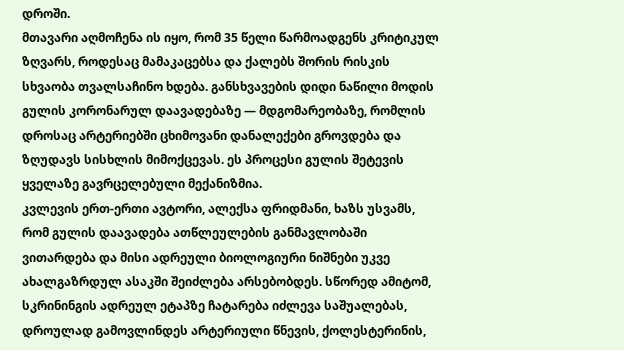დროში.
მთავარი აღმოჩენა ის იყო, რომ 35 წელი წარმოადგენს კრიტიკულ ზღვარს, როდესაც მამაკაცებსა და ქალებს შორის რისკის სხვაობა თვალსაჩინო ხდება. განსხვავების დიდი ნაწილი მოდის გულის კორონარულ დაავადებაზე — მდგომარეობაზე, რომლის დროსაც არტერიებში ცხიმოვანი დანალექები გროვდება და ზღუდავს სისხლის მიმოქცევას. ეს პროცესი გულის შეტევის ყველაზე გავრცელებული მექანიზმია.
კვლევის ერთ-ერთი ავტორი, ალექსა ფრიდმანი, ხაზს უსვამს, რომ გულის დაავადება ათწლეულების განმავლობაში ვითარდება და მისი ადრეული ბიოლოგიური ნიშნები უკვე ახალგაზრდულ ასაკში შეიძლება არსებობდეს. სწორედ ამიტომ, სკრინინგის ადრეულ ეტაპზე ჩატარება იძლევა საშუალებას, დროულად გამოვლინდეს არტერიული წნევის, ქოლესტერინის,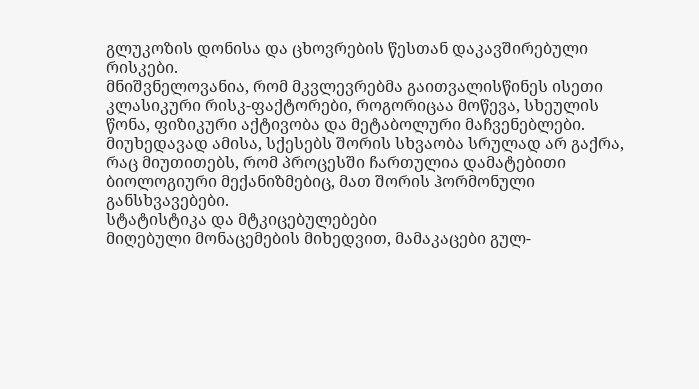გლუკოზის დონისა და ცხოვრების წესთან დაკავშირებული რისკები.
მნიშვნელოვანია, რომ მკვლევრებმა გაითვალისწინეს ისეთი კლასიკური რისკ-ფაქტორები, როგორიცაა მოწევა, სხეულის წონა, ფიზიკური აქტივობა და მეტაბოლური მაჩვენებლები. მიუხედავად ამისა, სქესებს შორის სხვაობა სრულად არ გაქრა, რაც მიუთითებს, რომ პროცესში ჩართულია დამატებითი ბიოლოგიური მექანიზმებიც, მათ შორის ჰორმონული განსხვავებები.
სტატისტიკა და მტკიცებულებები
მიღებული მონაცემების მიხედვით, მამაკაცები გულ-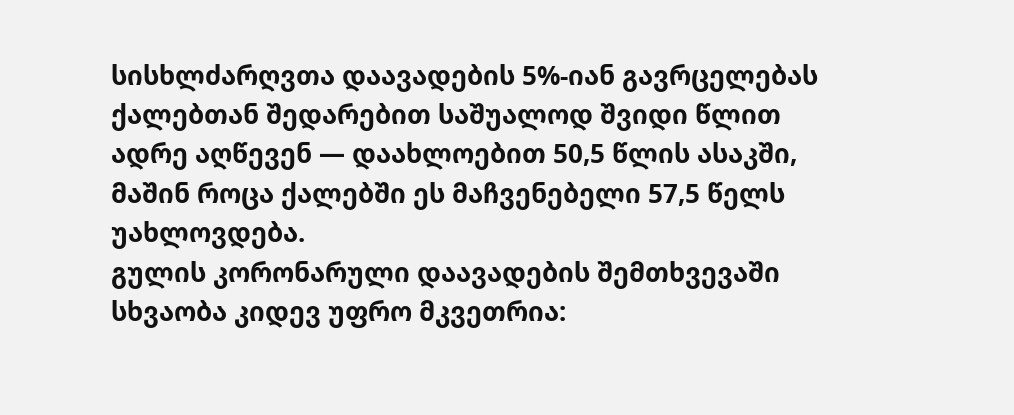სისხლძარღვთა დაავადების 5%-იან გავრცელებას ქალებთან შედარებით საშუალოდ შვიდი წლით ადრე აღწევენ — დაახლოებით 50,5 წლის ასაკში, მაშინ როცა ქალებში ეს მაჩვენებელი 57,5 წელს უახლოვდება.
გულის კორონარული დაავადების შემთხვევაში სხვაობა კიდევ უფრო მკვეთრია: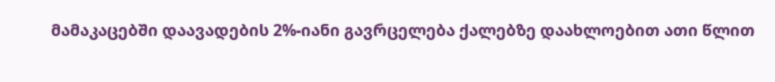მამაკაცებში დაავადების 2%-იანი გავრცელება ქალებზე დაახლოებით ათი წლით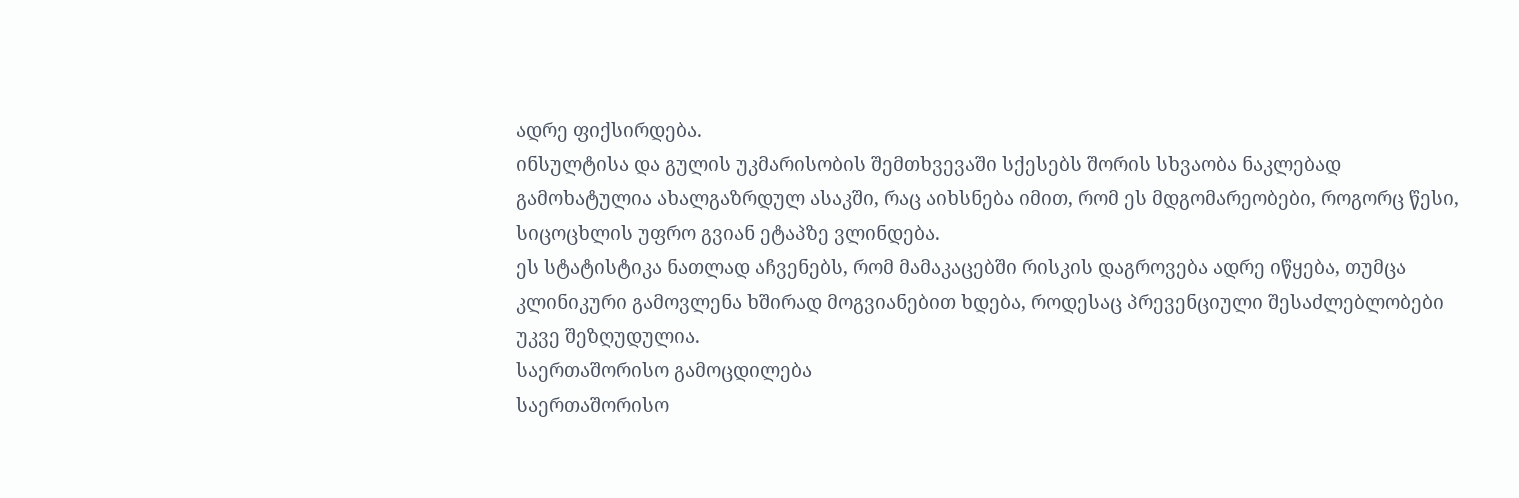ადრე ფიქსირდება.
ინსულტისა და გულის უკმარისობის შემთხვევაში სქესებს შორის სხვაობა ნაკლებად გამოხატულია ახალგაზრდულ ასაკში, რაც აიხსნება იმით, რომ ეს მდგომარეობები, როგორც წესი, სიცოცხლის უფრო გვიან ეტაპზე ვლინდება.
ეს სტატისტიკა ნათლად აჩვენებს, რომ მამაკაცებში რისკის დაგროვება ადრე იწყება, თუმცა კლინიკური გამოვლენა ხშირად მოგვიანებით ხდება, როდესაც პრევენციული შესაძლებლობები უკვე შეზღუდულია.
საერთაშორისო გამოცდილება
საერთაშორისო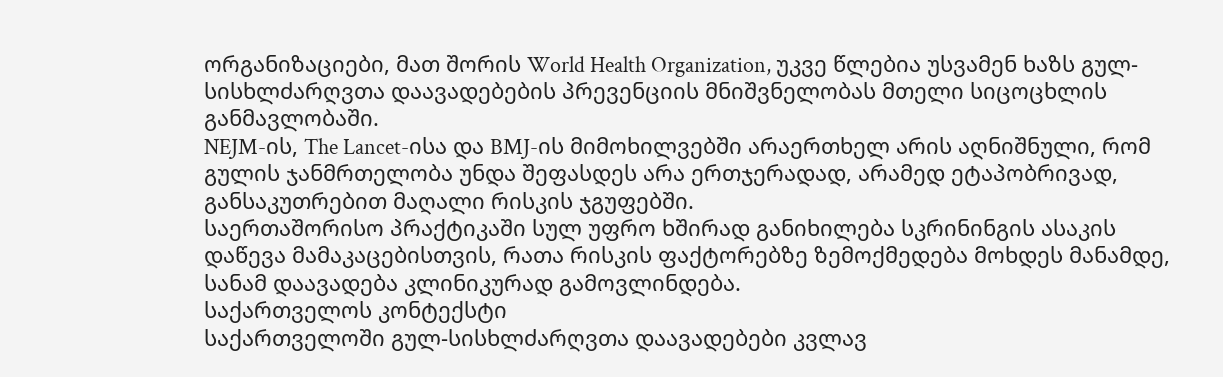ორგანიზაციები, მათ შორის World Health Organization, უკვე წლებია უსვამენ ხაზს გულ-სისხლძარღვთა დაავადებების პრევენციის მნიშვნელობას მთელი სიცოცხლის განმავლობაში.
NEJM-ის, The Lancet-ისა და BMJ-ის მიმოხილვებში არაერთხელ არის აღნიშნული, რომ გულის ჯანმრთელობა უნდა შეფასდეს არა ერთჯერადად, არამედ ეტაპობრივად, განსაკუთრებით მაღალი რისკის ჯგუფებში.
საერთაშორისო პრაქტიკაში სულ უფრო ხშირად განიხილება სკრინინგის ასაკის დაწევა მამაკაცებისთვის, რათა რისკის ფაქტორებზე ზემოქმედება მოხდეს მანამდე, სანამ დაავადება კლინიკურად გამოვლინდება.
საქართველოს კონტექსტი
საქართველოში გულ-სისხლძარღვთა დაავადებები კვლავ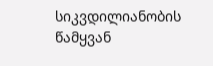სიკვდილიანობის წამყვან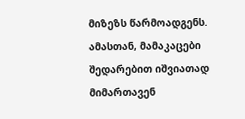მიზეზს წარმოადგენს. ამასთან, მამაკაცები შედარებით იშვიათად მიმართავენ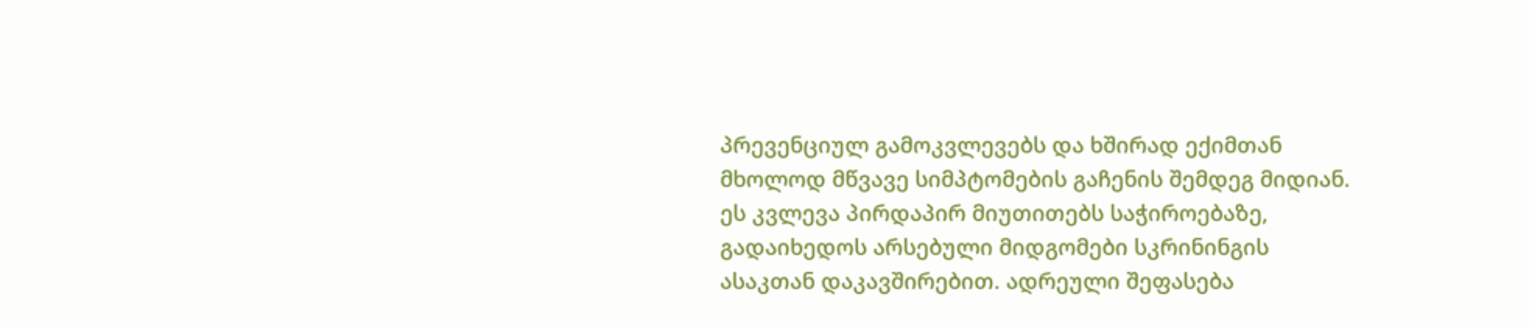პრევენციულ გამოკვლევებს და ხშირად ექიმთან მხოლოდ მწვავე სიმპტომების გაჩენის შემდეგ მიდიან.
ეს კვლევა პირდაპირ მიუთითებს საჭიროებაზე, გადაიხედოს არსებული მიდგომები სკრინინგის ასაკთან დაკავშირებით. ადრეული შეფასება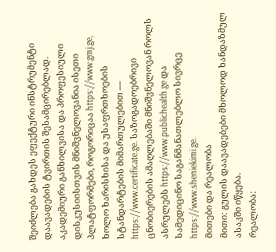შეიძლება გახდეს ეფექტური ინსტრუმენტი დაავადების ტვირთის შესამცირებლად.
აკადემიური განხილვისა და პროფესიული დისკუსიისთვის მნიშვნელოვანია ისეთი პლატფორმები, როგორიცაა https://www.gmj.ge, ხოლო ხარისხისა და უსაფრთხოების სტანდარტების მიმართულებით — https://www.certificate.ge. საზოგადოებრივი ცნობიერების ამაღლებაში მნიშვნელოვან როლს ასრულებს https://www.publichealth.ge და სამედიცინო საგანმანათლებლო სივრცე https://www.sheniekimi.ge.
მითები და რეალობა
მითი: გულის დაავადებები მხოლოდ ხანდაზმულ ასაკში იწყება.
რეალობა: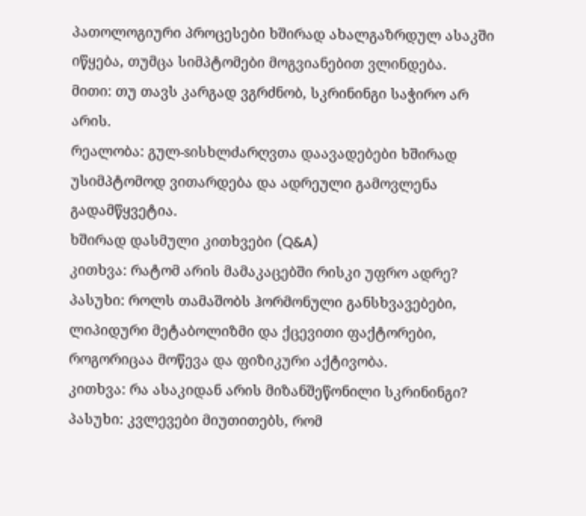პათოლოგიური პროცესები ხშირად ახალგაზრდულ ასაკში იწყება, თუმცა სიმპტომები მოგვიანებით ვლინდება.
მითი: თუ თავს კარგად ვგრძნობ, სკრინინგი საჭირო არ არის.
რეალობა: გულ-sისხლძარღვთა დაავადებები ხშირად უსიმპტომოდ ვითარდება და ადრეული გამოვლენა გადამწყვეტია.
ხშირად დასმული კითხვები (Q&A)
კითხვა: რატომ არის მამაკაცებში რისკი უფრო ადრე?
პასუხი: როლს თამაშობს ჰორმონული განსხვავებები, ლიპიდური მეტაბოლიზმი და ქცევითი ფაქტორები, როგორიცაა მოწევა და ფიზიკური აქტივობა.
კითხვა: რა ასაკიდან არის მიზანშეწონილი სკრინინგი?
პასუხი: კვლევები მიუთითებს, რომ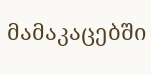მამაკაცებში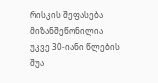რისკის შეფასება მიზანშეწონილია უკვე 30-იანი წლების შუა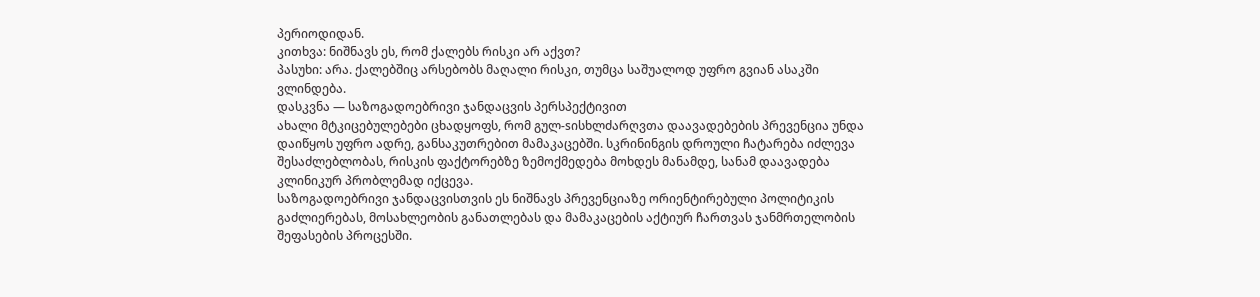პერიოდიდან.
კითხვა: ნიშნავს ეს, რომ ქალებს რისკი არ აქვთ?
პასუხი: არა. ქალებშიც არსებობს მაღალი რისკი, თუმცა საშუალოდ უფრო გვიან ასაკში ვლინდება.
დასკვნა — საზოგადოებრივი ჯანდაცვის პერსპექტივით
ახალი მტკიცებულებები ცხადყოფს, რომ გულ-sისხლძარღვთა დაავადებების პრევენცია უნდა დაიწყოს უფრო ადრე, განსაკუთრებით მამაკაცებში. სკრინინგის დროული ჩატარება იძლევა შესაძლებლობას, რისკის ფაქტორებზე ზემოქმედება მოხდეს მანამდე, სანამ დაავადება კლინიკურ პრობლემად იქცევა.
საზოგადოებრივი ჯანდაცვისთვის ეს ნიშნავს პრევენციაზე ორიენტირებული პოლიტიკის გაძლიერებას, მოსახლეობის განათლებას და მამაკაცების აქტიურ ჩართვას ჯანმრთელობის შეფასების პროცესში.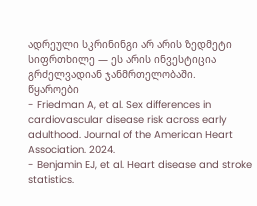ადრეული სკრინინგი არ არის ზედმეტი სიფრთხილე — ეს არის ინვესტიცია გრძელვადიან ჯანმრთელობაში.
წყაროები
- Friedman A, et al. Sex differences in cardiovascular disease risk across early adulthood. Journal of the American Heart Association. 2024.
- Benjamin EJ, et al. Heart disease and stroke statistics.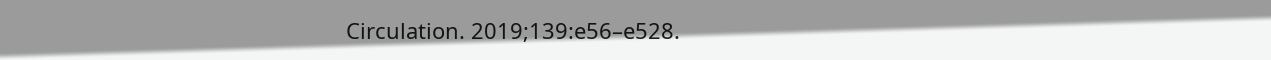Circulation. 2019;139:e56–e528.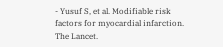- Yusuf S, et al. Modifiable risk factors for myocardial infarction. The Lancet.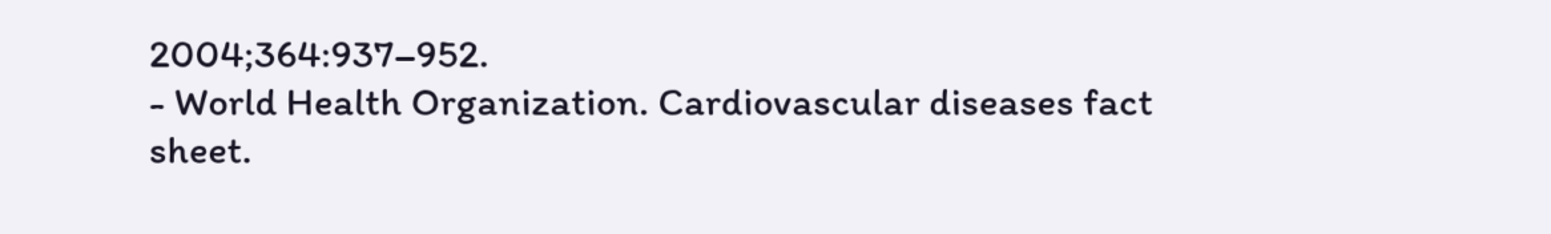2004;364:937–952.
- World Health Organization. Cardiovascular diseases fact sheet.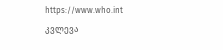https://www.who.int
კვლევა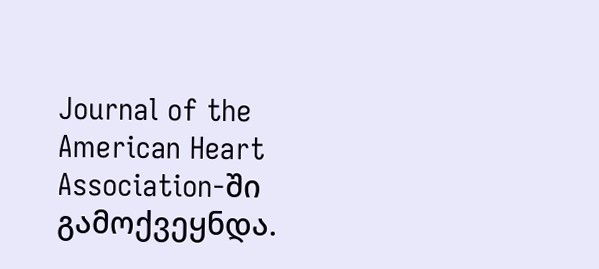Journal of the American Heart Association-ში გამოქვეყნდა.